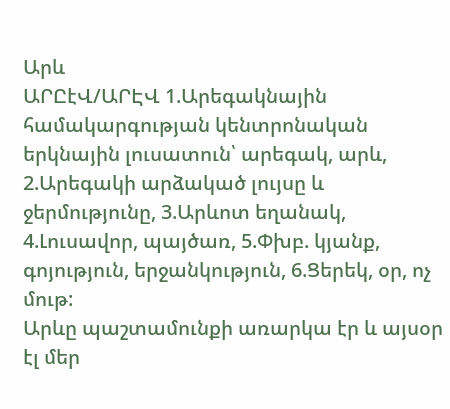Արև
ԱՐԸէՎ/ԱՐԷՎ 1.Արեգակնային համակարգության կենտրոնական երկնային լուսատուն՝ արեգակ, արև, 2.Արեգակի արձակած լույսը և ջերմությունը, 3.Արևոտ եղանակ, 4.Լուսավոր, պայծառ, 5.Փխբ. կյանք, գոյություն, երջանկություն, 6.Ցերեկ, օր, ոչ մութ:
Արևը պաշտամունքի առարկա էր և այսօր էլ մեր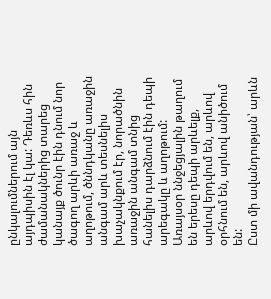ընկալումներում այն այդպիսին էլ կա: Դեռևս հին ժամանակներից տարեց կանայք ծունր էին դնում նոր ծագող արևի առաջ և աղոթում, ծննդկանը առաջին անգամ արև տեսնելիս խաչակնքում էր, նորածնին առաջին անգամ տնից հանելիս դարձնում էին դեպի արեգակը և աղոթում: Առայսօր ննջեցյալին թաղում են երեսը դեպի արևելք, արևով երդվում են, արևով օրհնում են, արևով անիծում են:
Ըստ մի ավանդության՝ արևն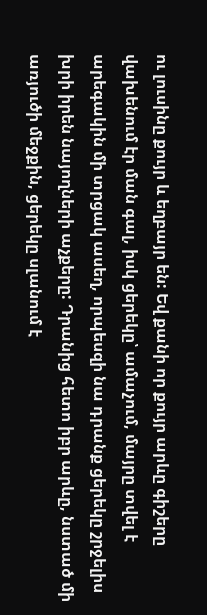ու լուսինը քույր և եղբայր են: Եվ քանի որ քույր արևը գիշերը վախենում էր ման գալ, իսկ ցերեկը՝ ամաչում, մայրը տվել է արեգակին մի տրցակ ասեղ, որպեսզի նա դրանք ցերեկը շրջելիս խրի իրեն նայողների աչքերը: Դրանից հետո իբր արևը, նստած մի առյուծի մեջքին, ցերեկը սլանում է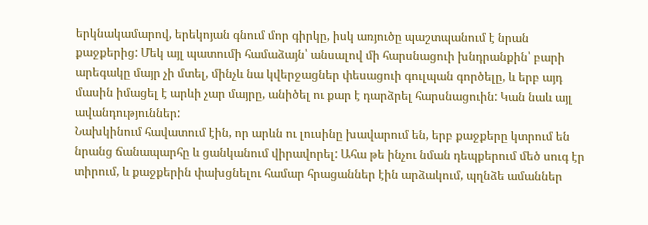երկնակամարով, երեկոյան գնում մոր գիրկը, իսկ առյուծը պաշտպանում է նրան քաջքերից: Մեկ այլ պատումի համաձայն՝ անսալով մի հարսնացուի խնդրանքին՝ բարի արեգակը մայր չի մտել, մինչև նա կվերջացներ փեսացուի գուլպան գործելը, և երբ այդ մասին իմացել է արևի չար մայրը, անիծել ու քար է դարձրել հարսնացուին: Կան նաև այլ ավանդություններ:
Նախկինում հավատում էին, որ արևն ու լուսինը խավարում են, երբ քաջքերը կտրում են նրանց ճանապարհը և ցանկանում վիրավորել: Ահա թե ինչու նման դեպքերում մեծ սուգ էր տիրում, և քաջքերին փախցնելու համար հրացաններ էին արձակում, պղնձե ամաններ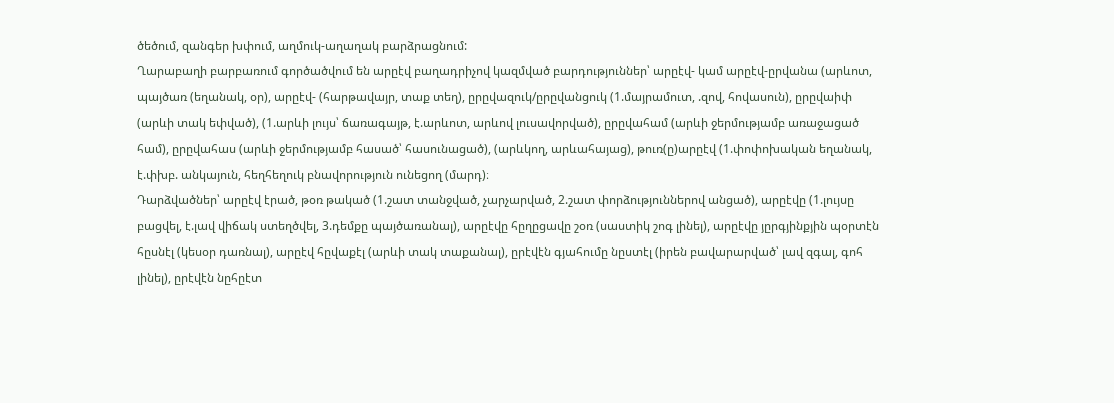ծեծում, զանգեր խփում, աղմուկ-աղաղակ բարձրացնում:
Ղարաբաղի բարբառում գործածվում են արըէվ բաղադրիչով կազմված բարդություններ՝ արըէվ- կամ արըէվ-ըրվանա (արևոտ, պայծառ (եղանակ, օր), արըէվ- (հարթավայր, տաք տեղ), ըրըվազուկ/ըրըվանցուկ (1.մայրամուտ, .զով, հովասուն), ըրըվաիփ (արևի տակ եփված), (1.արևի լույս՝ ճառագայթ, է.արևոտ, արևով լուսավորված), ըրըվահամ (արևի ջերմությամբ առաջացած համ), ըրըվահաս (արևի ջերմությամբ հասած՝ հասունացած), (արևկող, արևահայաց), թուռ(ը)արըէվ (1.փոփոխական եղանակ, է.փխբ. անկայուն, հեղհեղուկ բնավորություն ունեցող (մարդ)։
Դարձվածներ՝ արըէվ էրած, թօռ թակած (1.շատ տանջված, չարչարված, 2.շատ փորձություններով անցած), արըէվը (1.լույսը բացվել, է.լավ վիճակ ստեղծվել, 3.դեմքը պայծառանալ), արըէվը հըղըցավը շօռ (սաստիկ շոգ լինել), արըէվը յըրգյինքյին պօրտէն հըսնէլ (կեսօր դառնալ), արըէվ հըվաքէլ (արևի տակ տաքանալ), ըրէվէն գյահումը նըստէլ (իրեն բավարարված՝ լավ զգալ, գոհ լինել), ըրէվէն նըհըէտ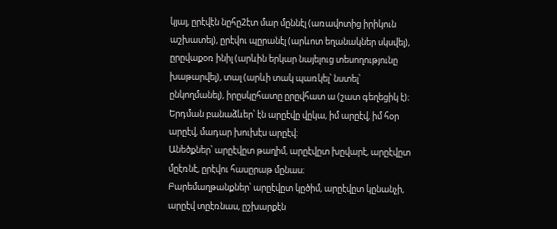կյալ, ըրէվէն նըհը2էտ մար մըննէլ (առավոտից իրիկուն աշխատել), ըրէվու պըրանէլ (արևոտ եղանակներ սկսվել), ըրըվաքօռ ինիլ (արևին երկար նայելուց տեսողությունը խաթարվել), տալ (արևի տակ պառկել՝ նստել՝ ընկողմանել), իրըսկըհատը ըրըվհատ ա (շատ գեղեցիկ է)։
Երդման բանաձևեր՝ էն արըէվը վըկա, իմ արըէվ, իմ հօր արըէվ, մադար խուխէս արըէվ։
Անեծքներ՝ արըէվըտ թաղիմ, արըէվըտ խըվարէ, արըէվըտ մըէռնէ, ըրէվու հասըրաթ մընաս։
Բարեմաղթանքներ՝ արըէվըտ կըծիմ, արըէվըտ կընանչի, արըէվ տըէռնաս, ըշխարքէն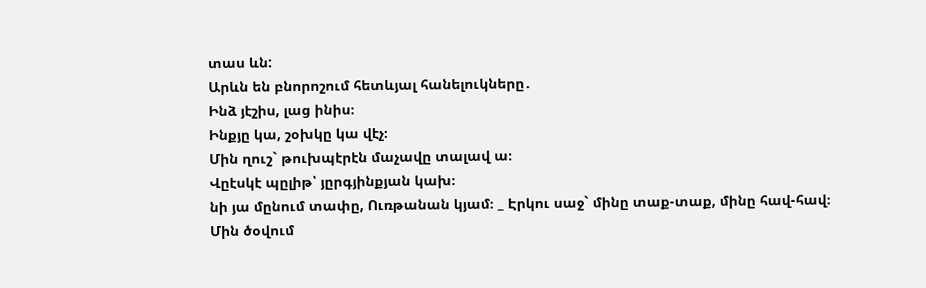տաս ևն:
Արևն են բնորոշում հետևյալ հանելուկները․
Ինձ յէշիս, լաց ինիս։
Ինքյը կա, շօխկը կա վէչ։
Մին ղուշ` թուխպէրէն մաչավը տալավ ա։
Վըէսկէ պըլիթ՝ յըրգյինքյան կախ։
նի յա մընում տափը, Ուռթանան կյամ։ _ Էրկու սաջ` մինը տաք-տաք, մինը հավ-հավ։
Մին ծօվում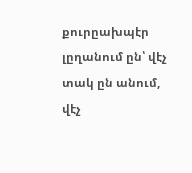քուրըախպէր լըղանում ըն՝ վէչ տակ ըն անում, վէչ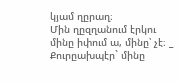կյամ ղըրաղ։
Մին ղըզղանում էրկու մինը իփում ա, մինը՝ չէ։ _ Քուրըախպէր` մինը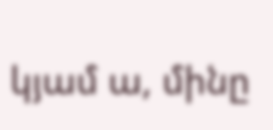կյամ ա, մինը